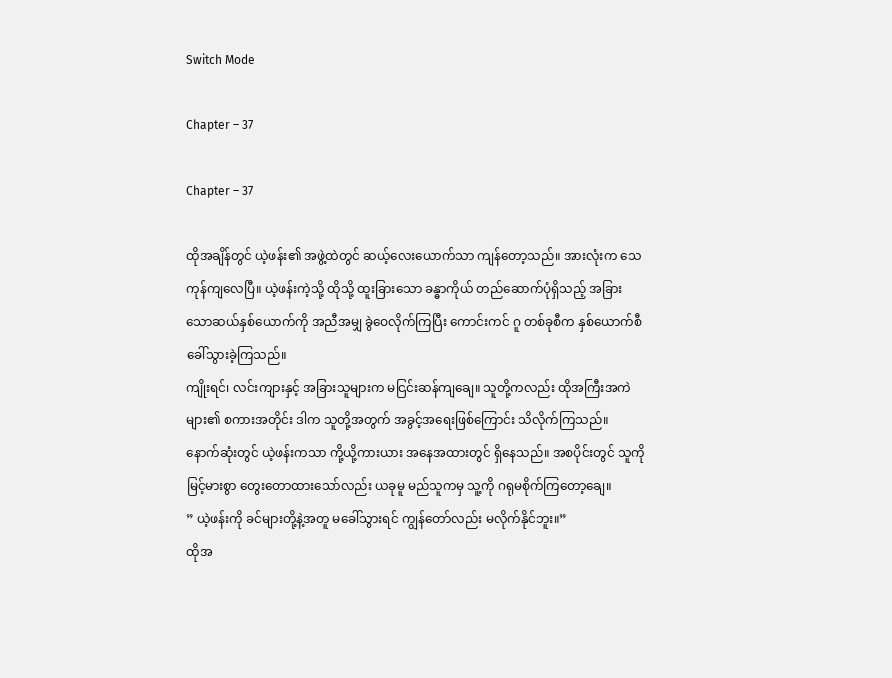Switch Mode

Chapter – 37

Chapter – 37

ထိုအချိန်တွင် ယဲ့ဖန်း၏ အဖွဲ့ထဲတွင် ဆယ့်လေးယောက်သာ ကျန်တော့သည်။ အားလုံးက သေကုန်ကျလေပြီ။ ယဲ့ဖန်းကဲ့သို့ ထိုသို့ ထူးခြားသော ခန္ဓာကိုယ် တည်ဆောက်ပုံရှိသည့် အခြားသောဆယ်နှစ်ယောက်ကို အညီအမျှ ခွဲဝေလိုက်ကြပြီး ကောင်းကင် ဂူ တစ်ခုစီက နှစ်ယောက်စီ ခေါ်သွားခဲ့ကြသည်။
ကျိုးရင်၊ လင်းကျားနှင့် အခြားသူများက မငြင်းဆန်ကျချေ။ သူတို့ကလည်း ထိုအကြီးအကဲများ၏ စကားအတိုင်း ဒါက သူတို့အတွက် အခွင့်အရေးဖြစ်ကြောင်း သိလိုက်ကြသည်။
နောက်ဆုံးတွင် ယဲ့ဖန်းကသာ ကို့ယို့ကားယား အနေအထားတွင် ရှိနေသည်။ အစပိုင်းတွင် သူကို မြင့်မားစွာ တွေးတောထားသော်လည်း ယခုမူ မည်သူကမှ သူ့ကို ဂရုမစိုက်ကြတော့ချေ။
” ယဲ့ဖန်းကို ခင်များတို့နဲ့အတူ မခေါ်သွားရင် ကျွန်တော်လည်း မလိုက်နိုင်ဘူး။”
ထိုအ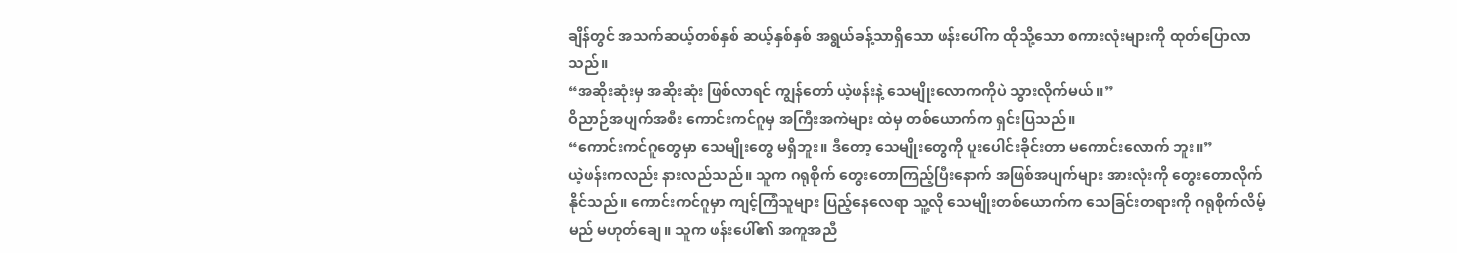ချိန်တွင် အသက်ဆယ့်တစ်နှစ် ဆယ့်နှစ်နှစ် အရွယ်ခန့်သာရှိသော ဖန်းပေါ်က ထိုသို့သော စကားလုံးများကို ထုတ်ပြောလာသည်။
“အဆိုးဆုံးမှ အဆိုးဆုံး ဖြစ်လာရင် ကျွန်တော် ယဲ့ဖန်းနဲ့ သေမျိုးလောကကိုပဲ သွားလိုက်မယ်။”
ဝိညာဉ်အပျက်အစီး ကောင်းကင်ဂူမှ အကြီးအကဲများ ထဲမှ တစ်ယောက်က ရှင်းပြသည်။
“ကောင်းကင်ဂူတွေမှာ သေမျိုးတွေ မရှိဘူး။ ဒီတော့ သေမျိုးတွေကို ပူးပေါင်းခိုင်းတာ မကောင်းလောက် ဘူး။”
ယဲ့ဖန်းကလည်း နားလည်သည်။ သူက ဂရုစိုက် တွေးတောကြည့်ပြီးနောက် အဖြစ်အပျက်များ အားလုံးကို တွေးတောလိုက်နိုင်သည်။ ကောင်းကင်ဂူမှာ ကျင့်ကြံသူများ ပြည့်နေလေရာ သူ့လို သေမျိုးတစ်ယောက်က သေခြင်းတရားကို ဂရုစိုက်လိမ့်မည် မဟုတ်ချေ။ သူက ဖန်းပေါ်၏ အကူအညီ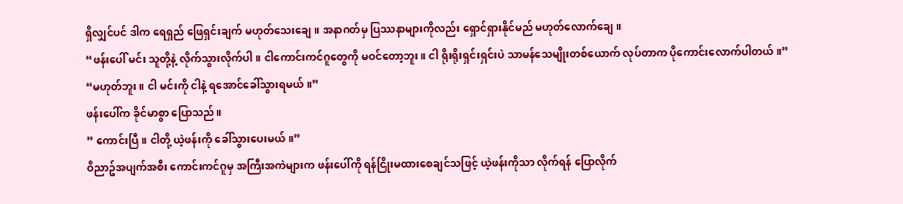ရှိလျှင်ပင် ဒါက ရေရှည် ဖြေရှင်းချက် မဟုတ်သေးချေ။ အနာဂတ်မှ ပြဿနာများကိုလည်း ရှောင်ရှားနိုင်မည် မဟုတ်လောက်ချေ။
“ဖန်းပေါ် မင်း သူတို့နဲ့ လိုက်သွားလိုက်ပါ။ ငါကောင်းကင်ဂူတွေကို မဝင်တော့ဘူး။ ငါ ရိုးရိုးရှင်းရှင်းပဲ သာမန်သေမျိုးတစ်ယောက် လုပ်တာက ပိုကောင်းလောက်ပါတယ်။”
“မဟုတ်ဘူး။ ငါ မင်းကို ငါနဲ့ ရအောင်ခေါ်သွားရမယ်။”
ဖန်းပေါ်က ခိုင်မာစွာ ပြောသည်။
” ကောင်းပြီ။ ငါတို့ ယဲ့ဖန်းကို ခေါ်သွားပေးမယ်။”
ဝိညာဥ်အပျက်အစီး ကောင်းကင်ဂူမှ အကြီးအကဲများက ဖန်းပေါ်ကို ရန်ငြိုးမထားစေချင်သဖြင့် ယဲ့ဖန်းကိုသာ လိုက်ရန် ပြောလိုက်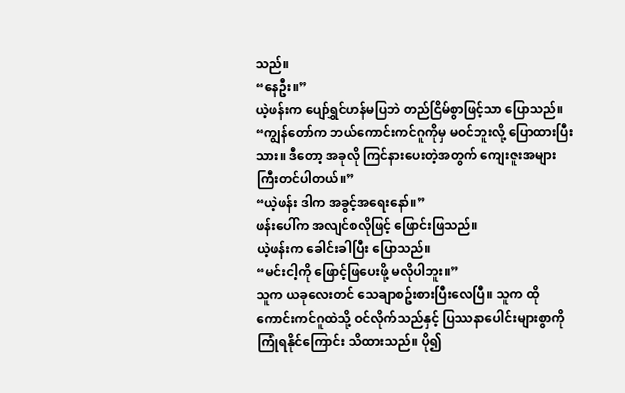သည်။
“နေဦး။”
ယဲ့ဖန်းက ပျော်ရွှင်ဟန်မပြဘဲ တည်ငြိမ်စွာဖြင့်သာ ပြောသည်။
“ကျွန်တော်က ဘယ်ကောင်းကင်ဂူကိုမှ မဝင်ဘူးလို့ ပြောထားပြီးသား။ ဒီတော့ အခုလို ကြင်နားပေးတဲ့အတွက် ကျေးဇူးအများကြီးတင်ပါတယ်။”
“ယဲ့ဖန်း ဒါက အခွင့်အရေးနော်။”
ဖန်းပေါ်က အလျင်စလိုဖြင့် ဖြောင်းဖြသည်။
ယဲ့ဖန်းက ခေါင်းခါပြီး ပြောသည်။
“မင်းငါ့ကို ဖြောင့်ဖြပေးဖို့ မလိုပါဘူး။”
သူက ယခုလေးတင် သေချာစဥ်းစားပြီးလေပြီ။ သူက ထိုကောင်းကင်ဂူထဲသို့ ဝင်လိုက်သည်နှင့် ပြဿနာပေါင်းများစွာကို ကြုံရနိုင်ကြောင်း သိထားသည်။ ပို၍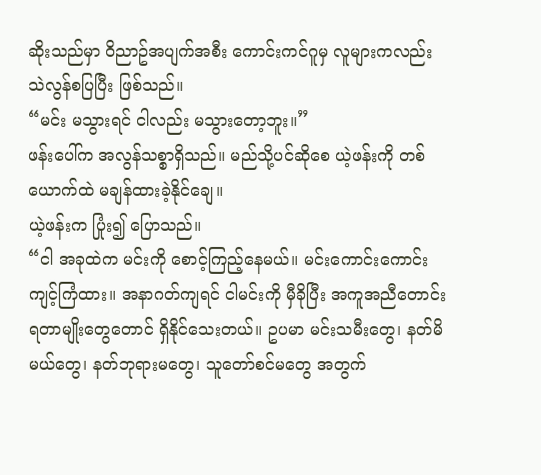ဆိုးသည်မှာ ဝိညာဥ်အပျက်အစီး ကောင်းကင်ဂူမှ လူများကလည်း သဲလွန်စပြပြီး ဖြစ်သည်။
“မင်း မသွားရင် ငါလည်း မသွားတော့ဘူး။”
ဖန်းပေါ်က အလွန်သစ္စာရှိသည်။ မည်သို့ပင်ဆိုစေ ယဲ့ဖန်းကို တစ်ယောက်ထဲ မချန်ထားခဲ့နိုင်ချေ။
ယဲ့ဖန်းက ပြုံး၍ ပြောသည်။
“ငါ အခုထဲက မင်းကို စောင့်ကြည့်နေမယ်။ မင်းကောင်းကောင်း ကျင့်ကြံထား။ အနာဂတ်ကျရင် ငါမင်းကို မှီခိုပြီး အကူအညီတောင်းရတာမျိုးတွေတောင် ရှိနိုင်သေးတယ်။ ဥပမာ မင်းသမီးတွေ၊ နတ်မိမယ်တွေ၊ နတ်ဘုရားမတွေ၊ သူတော်စင်မတွေ အတွက်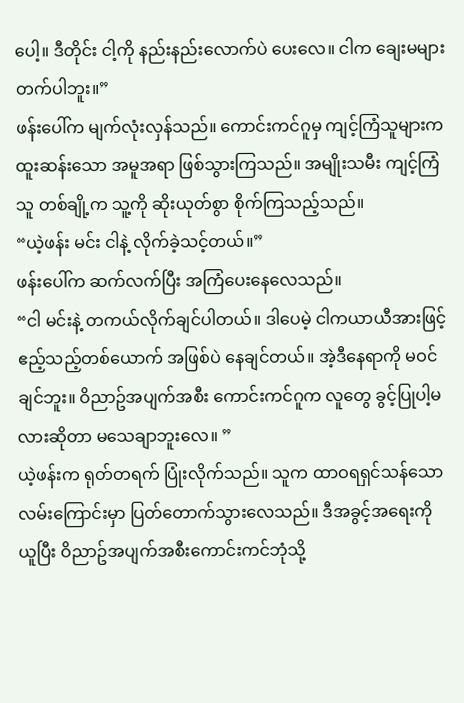ပေါ့။ ဒီတိုင်း ငါ့ကို နည်းနည်းလောက်ပဲ ပေးလေ။ ငါက ချေးမများတက်ပါဘူး။”
ဖန်းပေါ်က မျက်လုံးလှန်သည်။ ကောင်းကင်ဂူမှ ကျင့်ကြံသူများက ထူးဆန်းသော အမူအရာ ဖြစ်သွားကြသည်။ အမျိုးသမီး ကျင့်ကြံသူ တစ်ချို့က သူ့ကို ဆိုးယုတ်စွာ စိုက်ကြသည့်သည်။
“ယဲ့ဖန်း မင်း ငါနဲ့ လိုက်ခဲ့သင့်တယ်။”
ဖန်းပေါ်က ဆက်လက်ပြီး အကြံပေးနေလေသည်။
“ငါ မင်းနဲ့ တကယ်လိုက်ချင်ပါတယ်။ ဒါပေမဲ့ ငါကယာယီအားဖြင့် ဧည့်သည့်တစ်ယောက် အဖြစ်ပဲ နေချင်တယ်။ အဲ့ဒီနေရာကို မဝင်ချင်ဘူး။ ဝိညာဥ်အပျက်အစီး ကောင်းကင်ဂူက လူတွေ ခွင့်ပြုပါ့မလားဆိုတာ မသေချာဘူးလေ။ ”
ယဲ့ဖန်းက ရုတ်တရက် ပြုံးလိုက်သည်။ သူက ထာဝရရှင်သန်သော လမ်းကြောင်းမှာ ပြတ်တောက်သွားလေသည်။ ဒီအခွင့်အရေးကို ယူပြီး ဝိညာဥ်အပျက်အစီးကောင်းကင်ဘုံသို့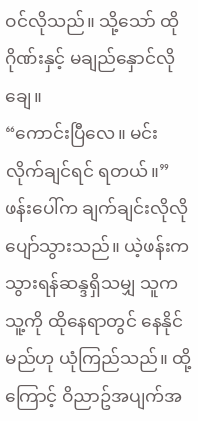ဝင်လိုသည်။ သို့သော် ထိုဂိုဏ်းနှင့် မချည်နှောင်လိုချေ။
“ကောင်းပြီလေ။ မင်း လိုက်ချင်ရင် ရတယ်။”
ဖန်းပေါ်က ချက်ချင်းလိုလို ပျော်သွားသည်။ ယဲ့ဖန်းက သွားရန်ဆန္ဒရှိသမျှ သူက သူ့ကို ထိုနေရာတွင် နေနိုင်မည်ဟု ယုံကြည်သည်။ ထို့ကြောင့် ဝိညာဥ်အပျက်အ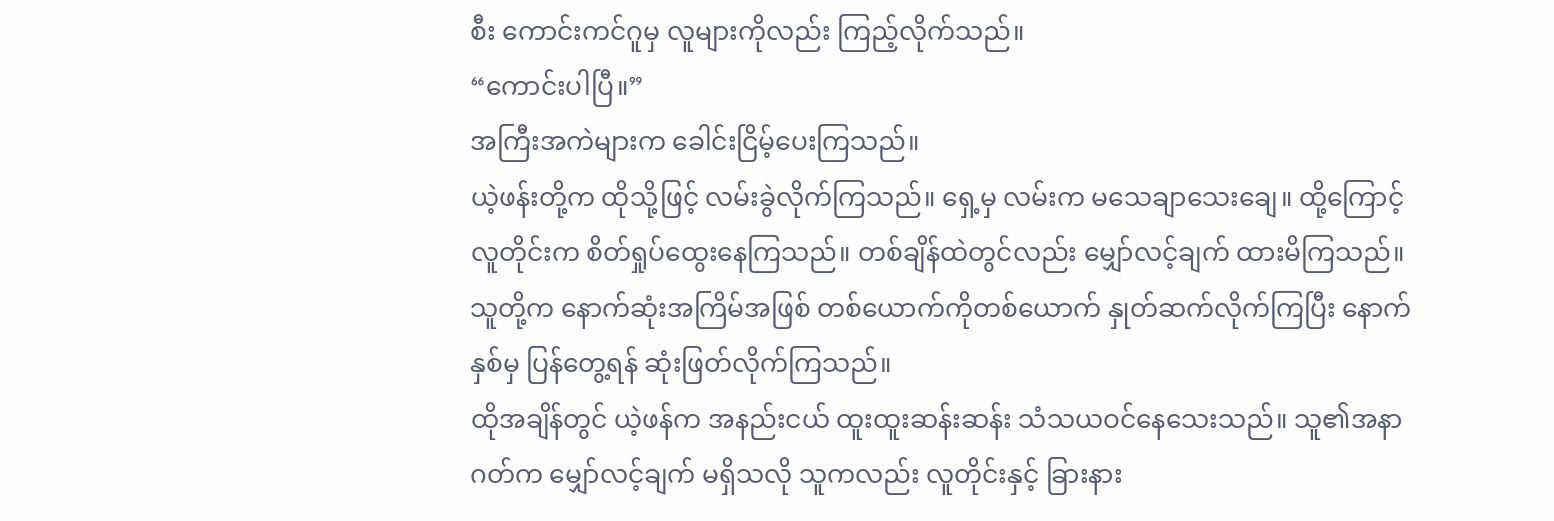စီး ကောင်းကင်ဂူမှ လူများကိုလည်း ကြည့်လိုက်သည်။
“ကောင်းပါပြီ။”
အကြီးအကဲများက ခေါင်းငြိမ့်ပေးကြသည်။
ယဲ့ဖန်းတို့က ထိုသို့ဖြင့် လမ်းခွဲလိုက်ကြသည်။ ရှေ့မှ လမ်းက မသေချာသေးချေ။ ထို့ကြောင့် လူတိုင်းက စိတ်ရှုပ်ထွေးနေကြသည်။ တစ်ချိန်ထဲတွင်လည်း မျှော်လင့်ချက် ထားမိကြသည်။ သူတို့က နောက်ဆုံးအကြိမ်အဖြစ် တစ်ယောက်ကိုတစ်ယောက် နှုတ်ဆက်လိုက်ကြပြီး နောက်နှစ်မှ ပြန်တွေ့ရန် ဆုံးဖြတ်လိုက်ကြသည်။
ထိုအချိန်တွင် ယဲ့ဖန်က အနည်းငယ် ထူးထူးဆန်းဆန်း သံသယဝင်နေသေးသည်။ သူ၏အနာဂတ်က မျှော်လင့်ချက် မရှိသလို သူကလည်း လူတိုင်းနှင့် ခြားနား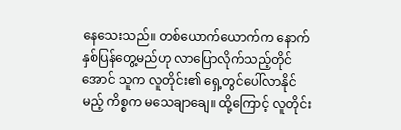နေသေးသည်။ တစ်ယောက်ယောက်က နောက်နှစ်ပြန်တွေ့မည်ဟု လာပြောလိုက်သည့်တိုင်အောင် သူက လူတိုင်း၏ ရှေ့တွင်ပေါ်လာနိုင်မည့် ကိစ္စက မသေချာချေ။ ထို့ကြောင့် လူတိုင်း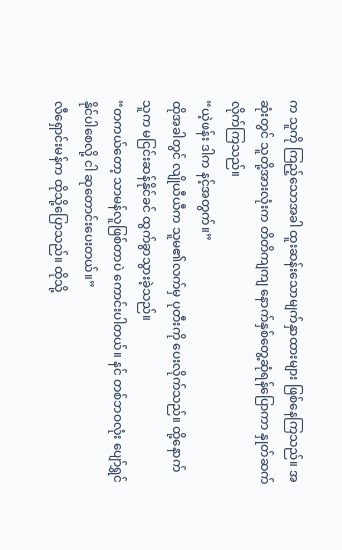က သူကို ကြည့်သောအခါ ထူးဆန်းသောမျက်နှာထားများ ဖြစ်နေကြသည်။ အဆုံးတွင် သူတို့အားလုံးက တိတိကျကျ နောက်နှစ်တွေ့ဆုံရန်ပြောကာ နှုတ်ဆက်လိုက်ကြသည်။
“ယဲ့ဖန်း ဒါက နင့်အတွက်။”
ထိုအခါတွင် လျိုယီယီက သူမ၏လက်မှ ပုတီးကို ပေးလိုက်သည်။ ထို့နောက် သူက မငြင်းဆန်နိုင်ခင် ထွက်ခွာသွားခဲ့သည်။
“တကယ်တော့ သာမန်လူဖြစ်တာပဲ ကောင်းပါတယ်။ နင် တစ်ဘဝလုံး ပျော်ရွှင်နိုင်ပါစေလို့ ငါ ဆုတောင်းပေးတယ်။”
လီရှောင်းမန်က ထိုသို့ပြောသည်။ ထိုသို့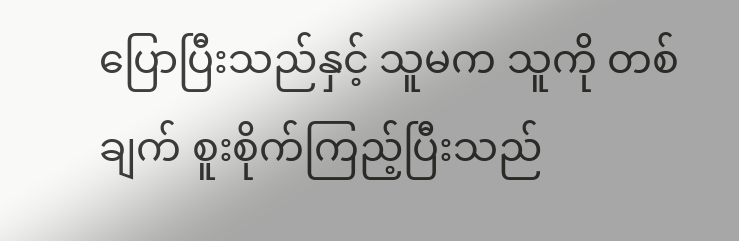ပြောပြီးသည်နှင့် သူမက သူကို တစ်ချက် စူးစိုက်ကြည့်ပြီးသည်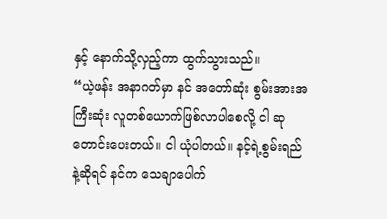နှင့် နောက်သို့လှည့်ကာ ထွက်သွားသည်။
“ယဲ့ဖန်း အနာဂတ်မှာ နင် အတော်ဆုံး စွမ်းအားအကြီးဆုံး လူတစ်ယောက်ဖြစ်လာပါစေလို့ ငါ ဆုတောင်းပေးတယ်။ ငါ ယုံပါတယ်။ နင့်ရဲ့စွမ်းရည်နဲ့ဆိုရင် နင်က သေချာပေါက်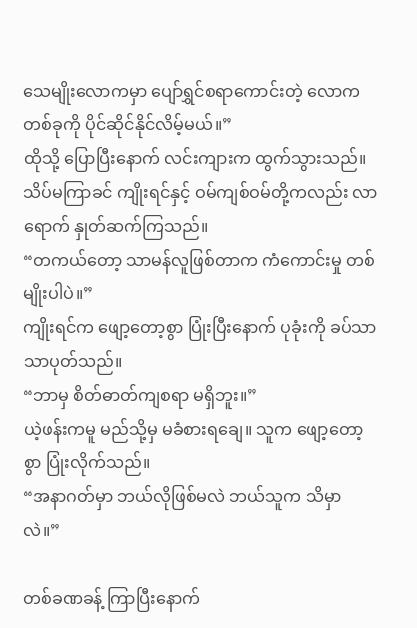သေမျိုးလောကမှာ ပျော်ရွှင်စရာကောင်းတဲ့ လောကတစ်ခုကို ပိုင်ဆိုင်နိုင်လိမ့်မယ်။”
ထိုသို့ ပြောပြီးနောက် လင်းကျားက ထွက်သွားသည်။
သိပ်မကြာခင် ကျိုးရင်နှင့် ဝမ်ကျစ်ဝမ်တို့ကလည်း လာရောက် နှုတ်ဆက်ကြသည်။
“တကယ်တော့ သာမန်လူဖြစ်တာက ကံကောင်းမှု တစ်မျိုးပါပဲ။”
ကျိုးရင်က ဖျော့တော့စွာ ပြုံးပြီးနောက် ပုခုံးကို ခပ်သာသာပုတ်သည်။
“ဘာမှ စိတ်ဓာတ်ကျစရာ မရှိဘူး။”
ယဲ့ဖန်းကမူ မည်သို့မှ မခံစားရချေ။ သူက ဖျော့တော့စွာ ပြုံးလိုက်သည်။
“အနာဂတ်မှာ ဘယ်လိုဖြစ်မလဲ ဘယ်သူက သိမှာလဲ။”

တစ်ခဏခန့် ကြာပြီးနောက်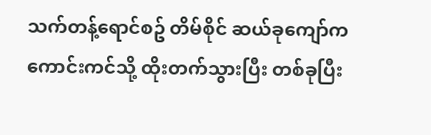သက်တန့်ရောင်စဥ် တိမ်စိုင် ဆယ်ခုကျော်က ကောင်းကင်သို့ ထိုးတက်သွားပြီး တစ်ခုပြီး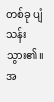တစ်ခု ပျံသန်းသွား၏။ အ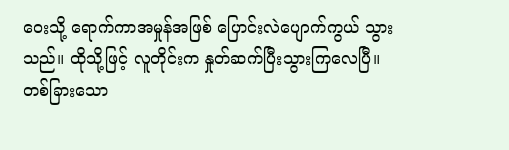ဝေးသို့ ရောက်ကာအမှုန်အဖြစ် ပြောင်းလဲပျောက်ကွယ် သွားသည်။ ထိုသို့ဖြင့် လူတိုင်းက နှုတ်ဆက်ပြီးသွားကြလေပြီ။
တစ်ခြားသော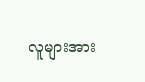လူများအား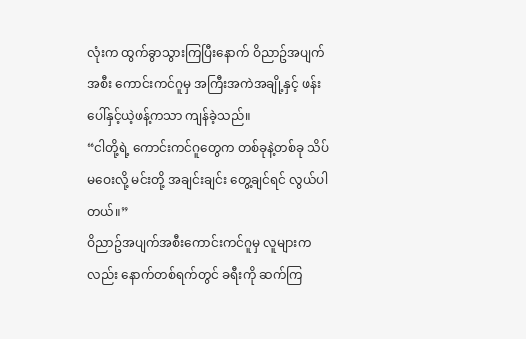လုံးက ထွက်ခွာသွားကြပြီးနောက် ဝိညာဥ်အပျက်အစီး ကောင်းကင်ဂူမှ အကြီးအကဲအချို့နှင့် ဖန်းပေါ်နှင့်ယဲ့ဖန့်ကသာ ကျန်ခဲ့သည်။
“ငါတို့ရဲ့ ကောင်းကင်ဂူတွေက တစ်ခုနဲ့တစ်ခု သိပ်မဝေးလို့ မင်းတို့ အချင်းချင်း တွေ့ချင်ရင် လွယ်ပါတယ်။”
ဝိညာဥ်အပျက်အစီးကောင်းကင်ဂူမှ လူများကလည်း နောက်တစ်ရက်တွင် ခရီးကို ဆက်ကြ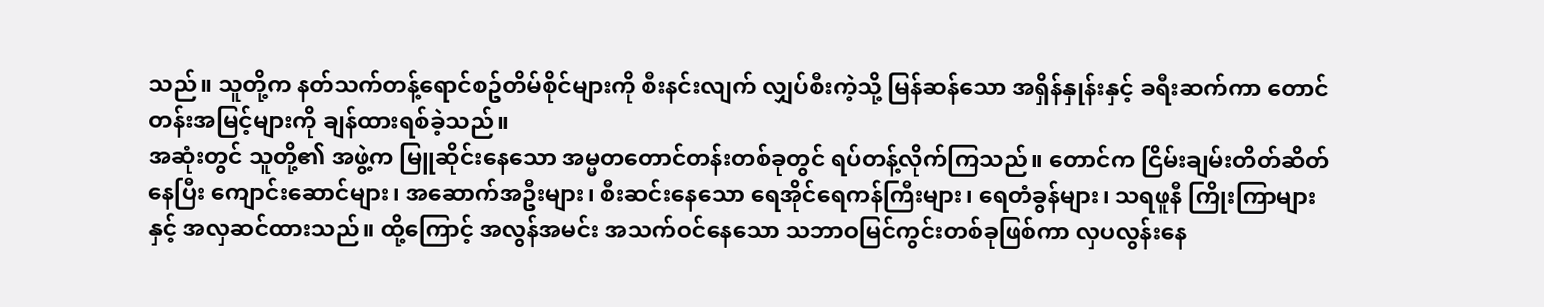သည်။ သူတို့က နတ်သက်တန့်ရောင်စဥ်တိမ်စိုင်များကို စီးနင်းလျက် လျှပ်စီးကဲ့သို့ မြန်ဆန်သော အရှိန်နှုန်းနှင့် ခရီးဆက်ကာ တောင်တန်းအမြင့်များကို ချန်ထားရစ်ခဲ့သည်။
အဆုံးတွင် သူတို့၏ အဖွဲ့က မြူဆိုင်းနေသော အမ္မတတောင်တန်းတစ်ခုတွင် ရပ်တန့်လိုက်ကြသည်။ တောင်က ငြိမ်းချမ်းတိတ်ဆိတ်နေပြီး ကျောင်းဆောင်များ၊ အဆောက်အဦးများ၊ စီးဆင်းနေသော ရေအိုင်ရေကန်ကြီးများ၊ ရေတံခွန်များ၊ သရဖူနီ ကြိုးကြာများနှင့် အလှဆင်ထားသည်။ ထို့ကြောင့် အလွန်အမင်း အသက်ဝင်နေသော သဘာဝမြင်ကွင်းတစ်ခုဖြစ်ကာ လှပလွန်းနေ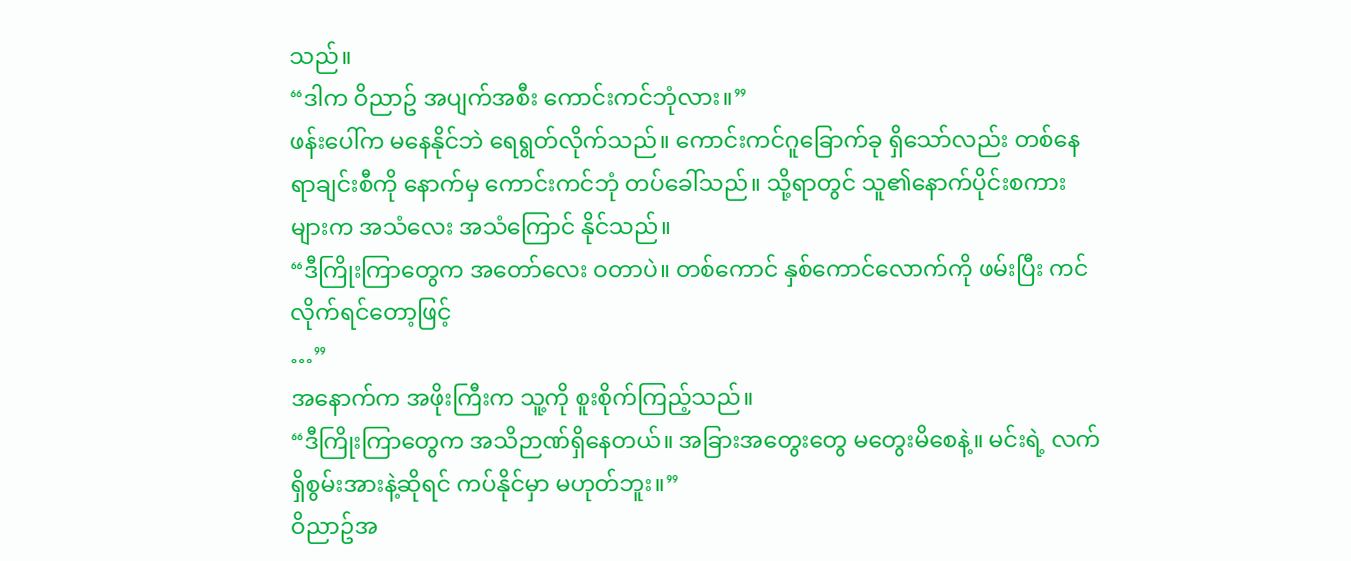သည်။
“ဒါက ဝိညာဥ် အပျက်အစီး ကောင်းကင်ဘုံလား။”
ဖန်းပေါ်က မနေနိုင်ဘဲ ရေရွတ်လိုက်သည်။ ကောင်းကင်ဂူခြောက်ခု ရှိသော်လည်း တစ်နေရာချင်းစီကို နောက်မှ ကောင်းကင်ဘုံ တပ်ခေါ်သည်။ သို့ရာတွင် သူ၏နောက်ပိုင်းစကားများက အသံလေး အသံကြောင် နိုင်သည်။
“ဒီကြိုးကြာတွေက အတော်လေး ဝတာပဲ။ တစ်ကောင် နှစ်ကောင်လောက်ကို ဖမ်းပြီး ကင်လိုက်ရင်တော့ဖြင့်
…”
အနောက်က အဖိုးကြီးက သူ့ကို စူးစိုက်ကြည့်သည်။
“ဒီကြိုးကြာတွေက အသိဉာဏ်ရှိနေတယ်။ အခြားအတွေးတွေ မတွေးမိစေနဲ့။ မင်းရဲ့ လက်ရှိစွမ်းအားနဲ့ဆိုရင် ကပ်နိုင်မှာ မဟုတ်ဘူး။”
ဝိညာဥ်အ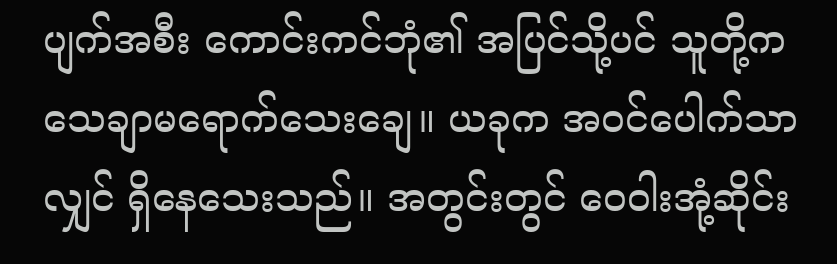ပျက်အစီး ကောင်းကင်ဘုံ၏ အပြင်သို့ပင် သူတို့က သေချာမရောက်သေးချေ။ ယခုက အဝင်ပေါက်သာလျှင် ရှိနေသေးသည်။ အတွင်းတွင် ဝေဝါးအုံ့ဆိုင်း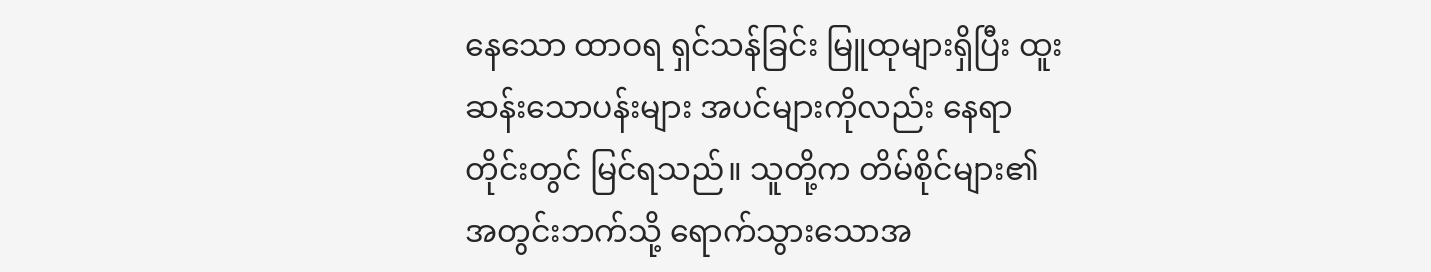နေသော ထာဝရ ရှင်သန်ခြင်း မြူထုများရှိပြီး ထူးဆန်းသောပန်းများ အပင်များကိုလည်း နေရာတိုင်းတွင် မြင်ရသည်။ သူတို့က တိမ်စိုင်များ၏ အတွင်းဘက်သို့ ရောက်သွားသောအ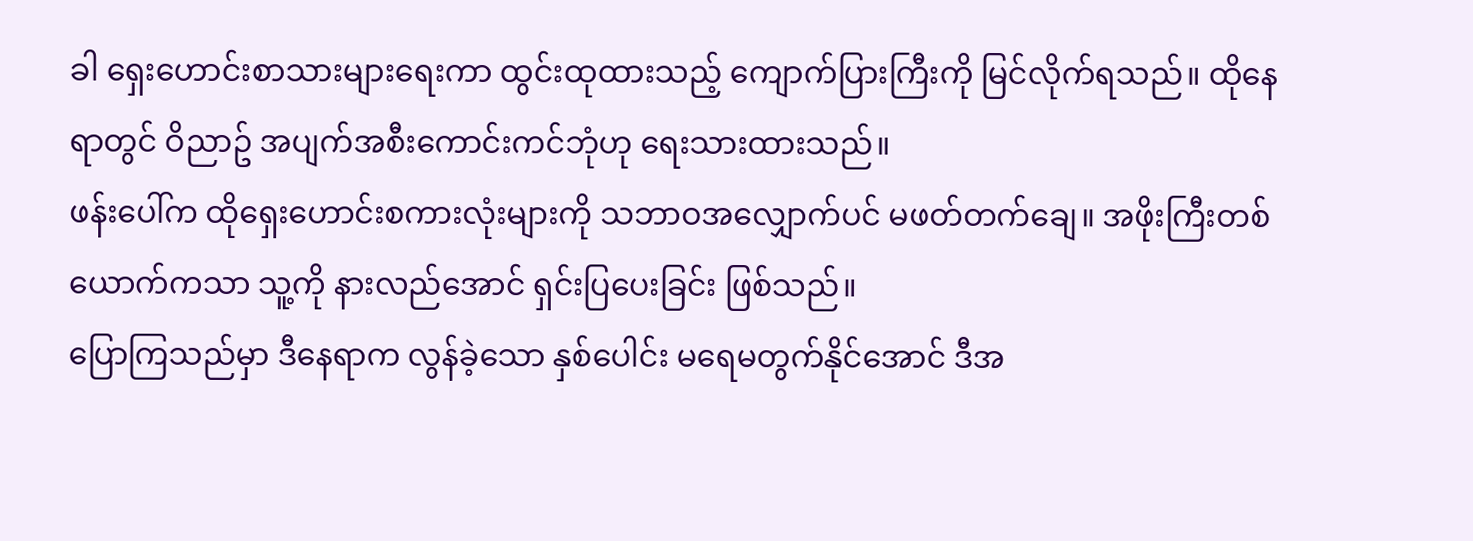ခါ ရှေးဟောင်းစာသားများရေးကာ ထွင်းထုထားသည့် ကျောက်ပြားကြီးကို မြင်လိုက်ရသည်။ ထိုနေရာတွင် ဝိညာဥ် အပျက်အစီးကောင်းကင်ဘုံဟု ရေးသားထားသည်။
ဖန်းပေါ်က ထိုရှေးဟောင်းစကားလုံးများကို သဘာဝအလျှောက်ပင် မဖတ်တက်ချေ။ အဖိုးကြီးတစ်ယောက်ကသာ သူ့ကို နားလည်အောင် ရှင်းပြပေးခြင်း ဖြစ်သည်။
ပြောကြသည်မှာ ဒီနေရာက လွန်ခဲ့သော နှစ်ပေါင်း မရေမတွက်နိုင်အောင် ဒီအ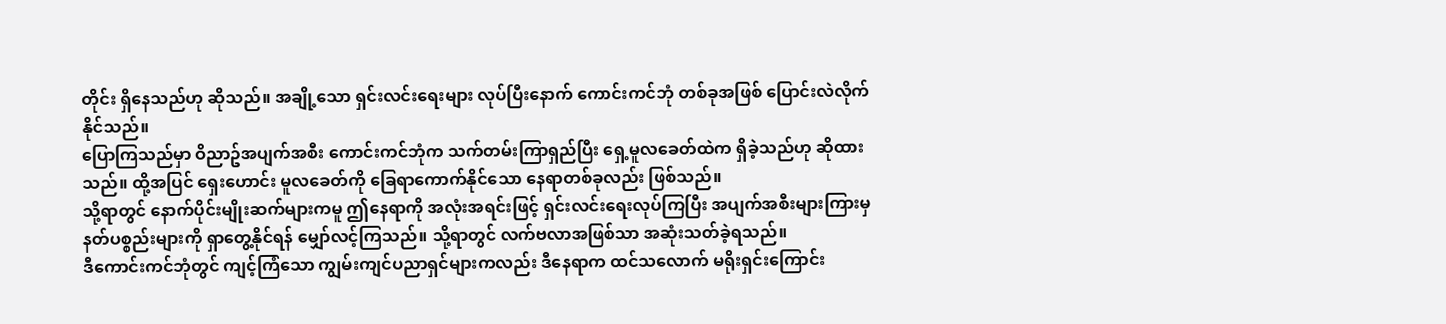တိုင်း ရှိနေသည်ဟု ဆိုသည်။ အချို့သော ရှင်းလင်းရေးများ လုပ်ပြီးနောက် ကောင်းကင်ဘုံ တစ်ခုအဖြစ် ပြောင်းလဲလိုက်နိုင်သည်။
ပြောကြသည်မှာ ဝိညာဥ်အပျက်အစီး ကောင်းကင်ဘုံက သက်တမ်းကြာရှည်ပြီး ရှေ့မူလခေတ်ထဲက ရှိခဲ့သည်ဟု ဆိုထားသည်။ ထို့အပြင် ရှေးဟောင်း မူလခေတ်ကို ခြေရာကောက်နိုင်သော နေရာတစ်ခုလည်း ဖြစ်သည်။
သို့ရာတွင် နောက်ပိုင်းမျိုးဆက်များကမူ ဤနေရာကို အလုံးအရင်းဖြင့် ရှင်းလင်းရေးလုပ်ကြပြီး အပျက်အစီးများကြားမှ နတ်ပစ္စည်းများကို ရှာတွေ့နိုင်ရန် မျှော်လင့်ကြသည်။ သို့ရာတွင် လက်ဗလာအဖြစ်သာ အဆုံးသတ်ခဲ့ရသည်။
ဒီကောင်းကင်ဘုံတွင် ကျင့်ကြံသော ကျွမ်းကျင်ပညာရှင်များကလည်း ဒီနေရာက ထင်သလောက် မရိုးရှင်းကြောင်း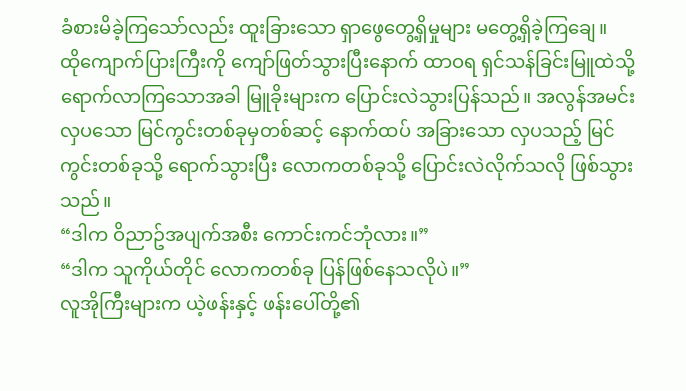ခံစားမိခဲ့ကြသော်လည်း ထူးခြားသော ရှာဖွေတွေ့ရှိမှုများ မတွေ့ရှိခဲ့ကြချေ။
ထိုကျောက်ပြားကြီးကို ကျော်ဖြတ်သွားပြီးနောက် ထာဝရ ရှင်သန်ခြင်းမြူထဲသို့ ရောက်လာကြသောအခါ မြူခိုးများက ပြောင်းလဲသွားပြန်သည်။ အလွန်အမင်းလှပသော မြင်ကွင်းတစ်ခုမှတစ်ဆင့် နောက်ထပ် အခြားသော လှပသည့် မြင်ကွင်းတစ်ခုသို့ ရောက်သွားပြီး လောကတစ်ခုသို့ ပြောင်းလဲလိုက်သလို ဖြစ်သွားသည်။
“ဒါက ဝိညာဥ်အပျက်အစီး ကောင်းကင်ဘုံလား။”
“ဒါက သူကိုယ်တိုင် လောကတစ်ခု ပြန်ဖြစ်နေသလိုပဲ။”
လူအိုကြီးများက ယဲ့ဖန်းနှင့် ဖန်းပေါ်တို့၏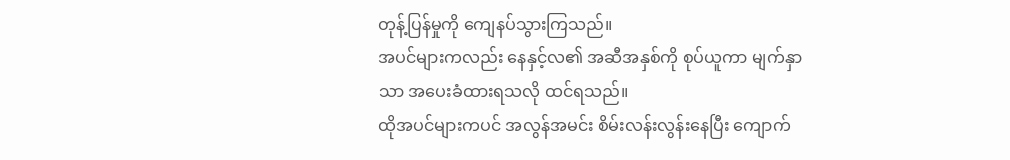တုန့်ပြန်မှုကို ကျေနပ်သွားကြသည်။
အပင်များကလည်း နေနှင့်လ၏ အဆီအနှစ်ကို စုပ်ယူကာ မျက်နှာသာ အပေးခံထားရသလို ထင်ရသည်။
ထိုအပင်များကပင် အလွန်အမင်း စိမ်းလန်းလွန်းနေပြီး ကျောက်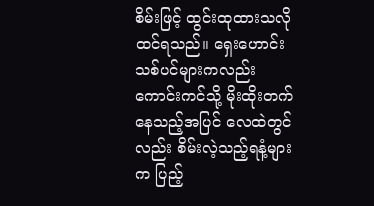စိမ်းဖြင့် ထွင်းထုထားသလို ထင်ရသည်။ ရှေးဟောင်းသစ်ပင်များကလည်း ကောင်းကင်သို့ မိုးထိုးတက်နေသည့်အပြင် လေထဲတွင်လည်း စိမ်းလဲ့သည့်ရနံ့များက ပြည့်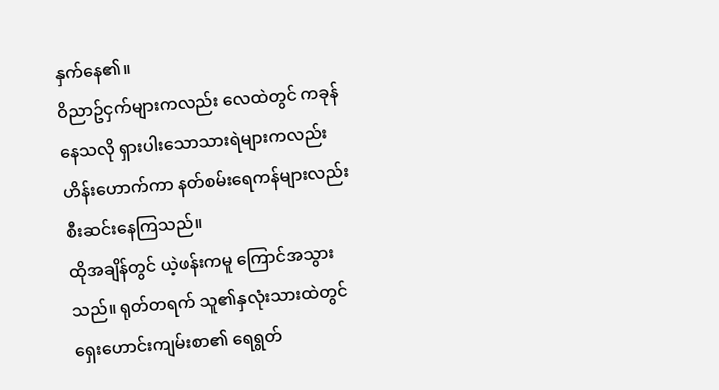နှက်နေ၏။
ဝိညာဥ်ငှက်များကလည်း လေထဲတွင် ကခုန်နေသလို ရှားပါးသောသားရဲများကလည်း ဟိန်းဟောက်ကာ နတ်စမ်းရေကန်များလည်း စီးဆင်းနေကြသည်။
ထိုအချိန်တွင် ယဲ့ဖန်းကမူ ကြောင်အသွားသည်။ ရုတ်တရက် သူ၏နှလုံးသားထဲတွင် ရှေးဟောင်းကျမ်းစာ၏ ရေရွတ်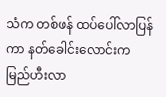သံက တစ်ဖန် ထပ်ပေါ်လာပြန်ကာ နတ်ခေါင်းလောင်းက မြည်ဟီးလာ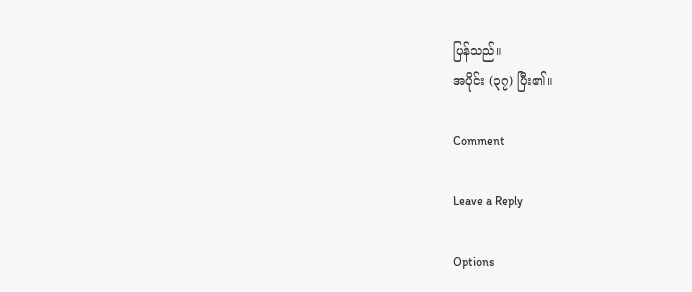ပြန်သည်။
အပိုင်း (၃၇) ပြီး၏။

Comment

Leave a Reply

Options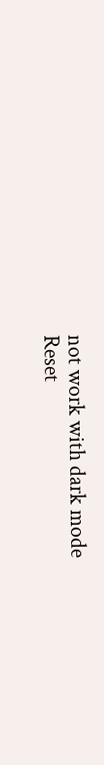not work with dark mode
Reset